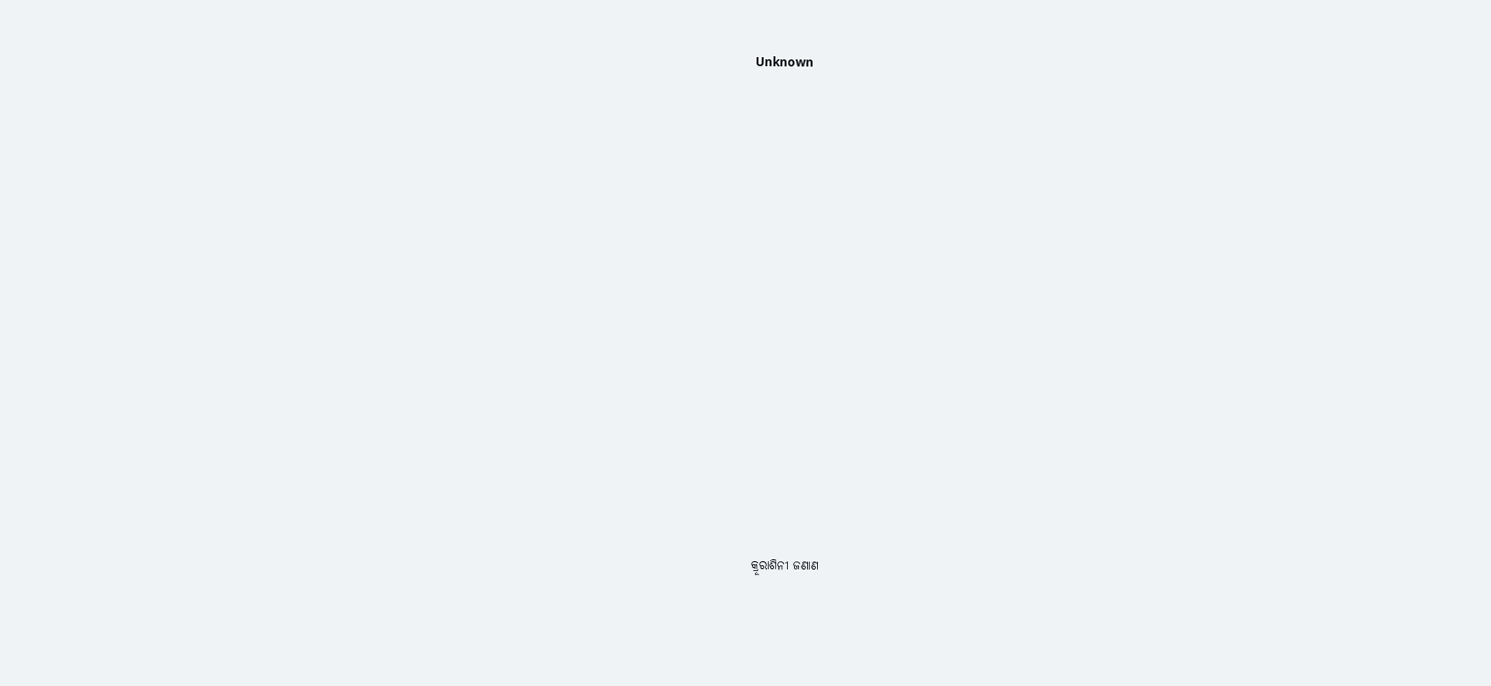Unknown



















କ୍ରୂରାଶିନୀ ଜଣାଣ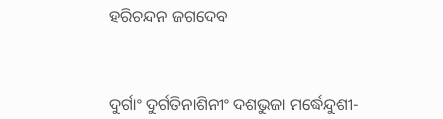ହରିଚନ୍ଦନ ଜଗଦେବ



ଦୁର୍ଗାଂ ଦୁର୍ଗତିନାଶିନୀଂ ଦଶଭୁଜା ମର୍ଦ୍ଧେନ୍ଦୁଶୀ-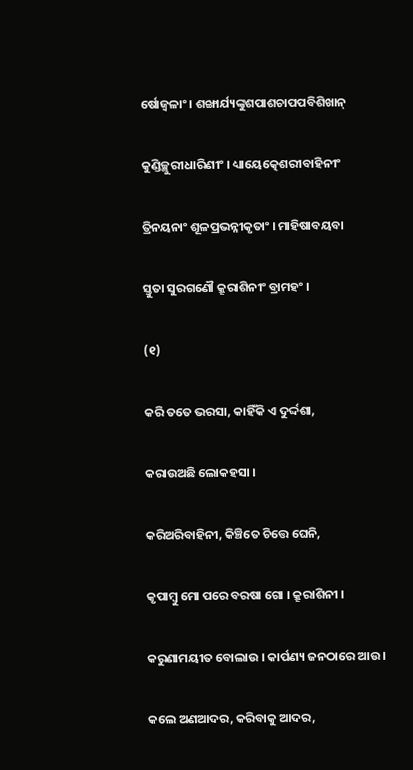ର୍ଷୋଜ୍ୱଳାଂ । ଶଙ୍ଖାର୍ଯ୍ୟଙ୍କୁଶପାଶଚାପପବିଶିଖାନ୍

କୁଣ୍ଡିଚ୍ଛୁରୀଧାରିଣୀଂ । ଧ୍ୟାୟେତ୍କେଶରୀବାହିନୀଂ

ତ୍ରିନୟନାଂ ଶୂଳପ୍ରଭନ୍ନୀକୃତାଂ । ମାହିଷାବୟବା

ସ୍ତୁତା ସୁରଗଣୌ କ୍ରୂରାଶିନୀଂ ବ୍ରାମହଂ ।

(୧)

କରି ତତେ ଭରସା, କାହିଁକି ଏ ଦୁର୍ଦ୍ଦଶା,

କରାଉଅଛି ଲୋକହସା ।

କରିଅରିବାହିନୀ, କିଞ୍ଚିତେ ଚିତ୍ତେ ଘେନି,

କୃପାମ୍ବୁ ମୋ ପରେ ବରଷା ଗୋ । କ୍ରୂରାଶିନୀ ।

କରୁଣାମୟୀତ ବୋଲାଉ । କାର୍ପଣ୍ୟ ଜନଠାରେ ଆଉ ।

କଲେ ଅଣଆଦର, କରିବାକୁ ଆଦର,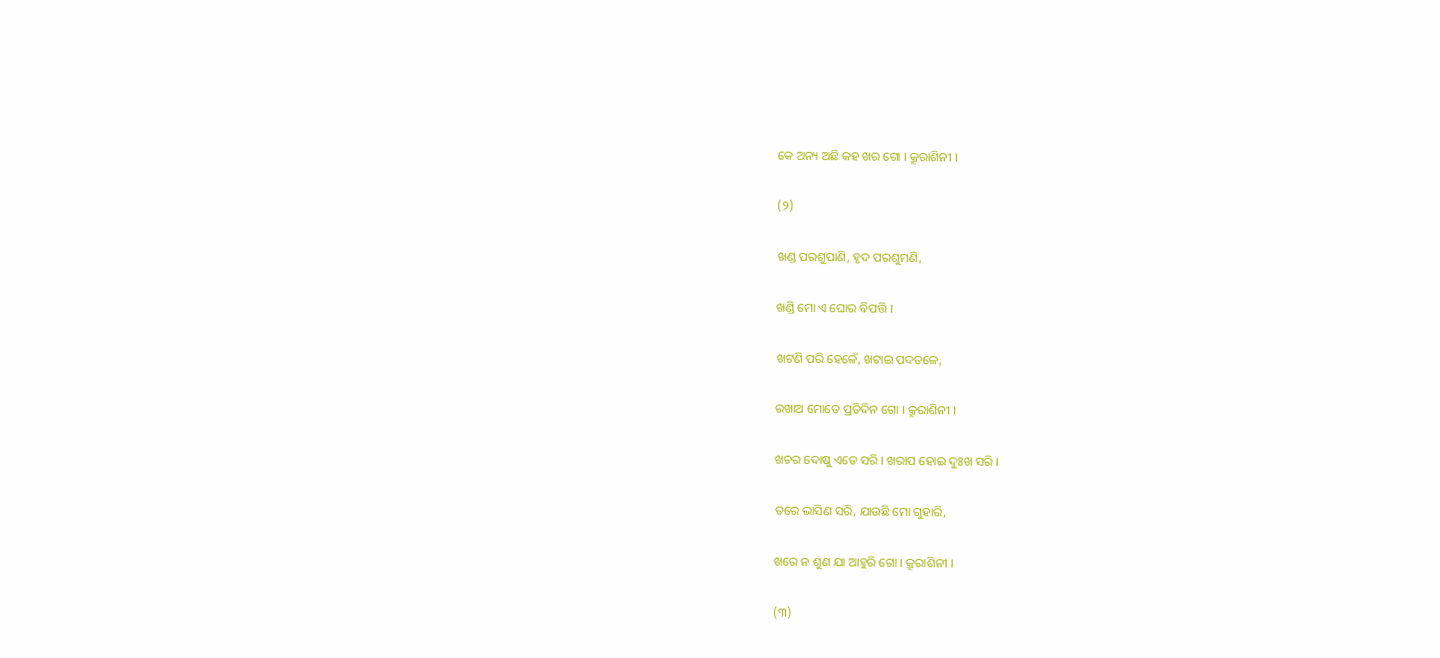କେ ଅନ୍ୟ ଅଛି କହ ଖର ଗୋ । କ୍ରୂରାଶିନୀ ।

(୨)

ଖଣ୍ଡ ପରଶୁପାଣି, ହୃଦ ପରଶୁମଣି,

ଖଣ୍ଡି ମୋ ଏ ଘୋର ବିପତ୍ତି ।

ଖଟଣି ପରି ହେଳେଁ, ଖଟାଇ ପଦତଳେ,

ରଖାଅ ମୋତେ ପ୍ରତିଦିନ ଗୋ । କ୍ରୂରାଶିନୀ ।

ଖଚର ଦୋଷୁ ଏତେ ସରି । ଖରାପ ହୋଇ ଦୁଃଖ ସରି ।

ତରେ ଭାସିଣ ସରି, ଯାଉଛି ମୋ ଗୁହାରି,

ଖରେ ନ ଶୁଣ ଯା ଆହୁରି ଗୋ । କ୍ରୂରାଶିନୀ ।

(୩)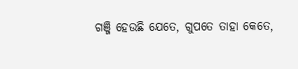ଗଞ୍ଜି ହେଉଛି ଯେତେ, ଗୁପତେ ତାହା କେତେ,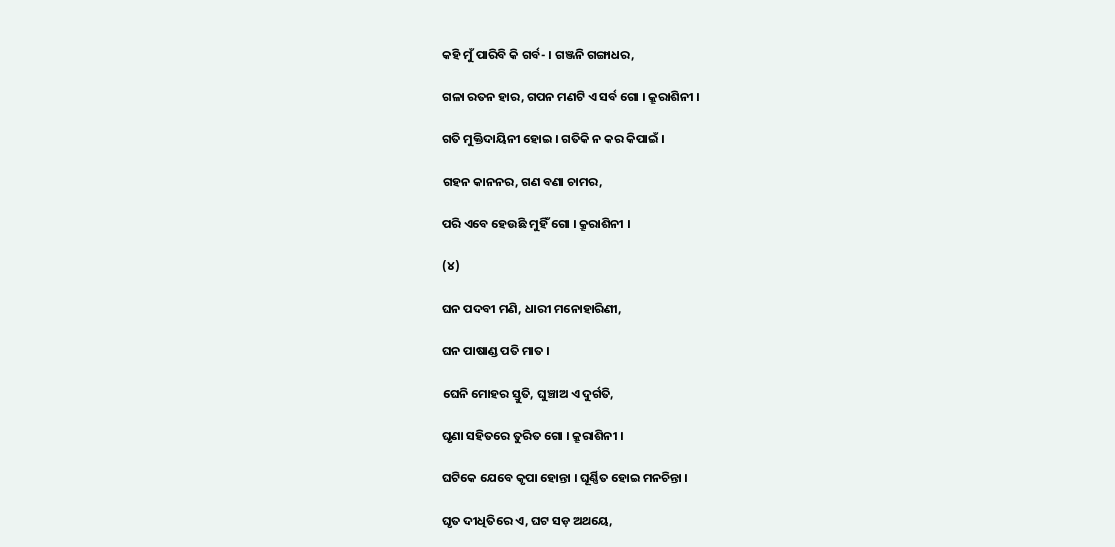କହି ମୁଁ ପାରିବି କି ଗର୍ବ- । ଗଞ୍ଜନି ଗଙ୍ଗାଧର,

ଗଳା ରତନ ହାର, ଗପନ ମଣଟି ଏ ସର୍ବ ଗୋ । କ୍ରୂରାଶିନୀ ।

ଗତି ମୁକ୍ତିଦାୟିନୀ ହୋଇ । ଗତିକି ନ କର କିପାଇଁ ।

ଗହନ କାନନର, ଗଣ ବଣା ଚାମର,

ପରି ଏବେ ହେଉଛି ମୁହିଁ ଗୋ । କ୍ରୂରାଶିନୀ ।

(୪)

ଘନ ପଦବୀ ମଣି, ଧାରୀ ମନୋହାରିଣୀ,

ଘନ ପାଷାଣ୍ଡ ପତି ମାତ ।

ଘେନି ମୋହର ସ୍ତୁତି, ଘୁଞ୍ଚାଅ ଏ ଦୁର୍ଗତି,

ଘୃଣା ସହିତରେ ତୁରିତ ଗୋ । କ୍ରୂରାଶିନୀ ।

ଘଟିକେ ଯେବେ କୃପା ହୋନ୍ତା । ଘୂର୍ଣ୍ଣିତ ହୋଇ ମନଚିନ୍ତା ।

ଘୃତ ଦୀଧିତିରେ ଏ, ଘଟ ସଡ଼ ଅଥୟେ,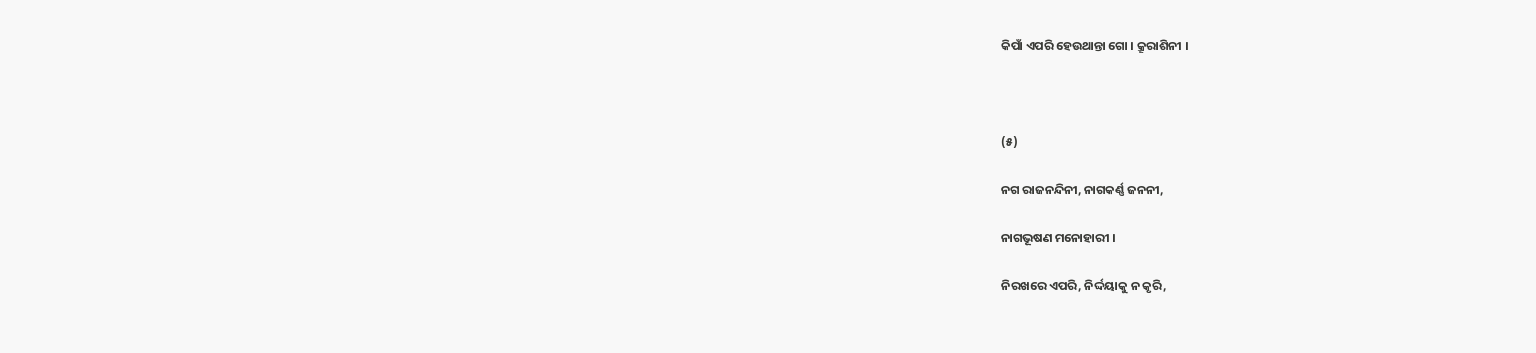କିପାଁ ଏପରି ହେଉଥାନ୍ତା ଗୋ । କ୍ରୂରାଶିନୀ ।



(୫)

ନଗ ରାଜନନ୍ଦିନୀ, ନାଗକର୍ଣ୍ଣ ଜନନୀ,

ନାଗଭୂଷଣ ମନୋହାରୀ ।

ନିରଖରେ ଏପରି, ନିର୍ଦ୍ଦୟାକୁ ନ କୃରି,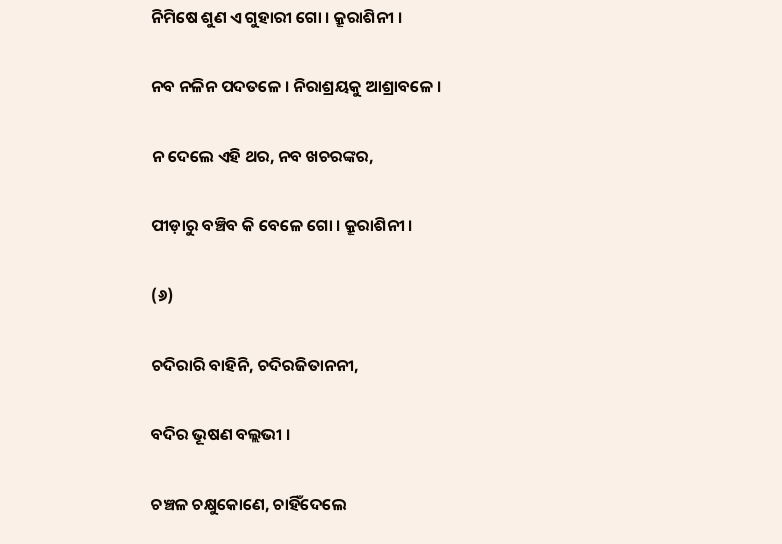ନିମିଷେ ଶୁଣ ଏ ଗୁହାରୀ ଗୋ । କ୍ରୂରାଶିନୀ ।

ନବ ନଳିନ ପଦତଳେ । ନିରାଶ୍ରୟକୁ ଆଶ୍ରାବଳେ ।

ନ ଦେଲେ ଏହି ଥର, ନବ ଖଚରଙ୍କର,

ପୀଡ଼ାରୁ ବଞ୍ଚିବ କି ବେଳେ ଗୋ । କ୍ରୂରାଶିନୀ ।

(୬)

ଚଦିରାରି ବାହିନି, ଚଦିରଜିତାନନୀ,

ବଦିର ଭୂଷଣ ବଲ୍ଲଭୀ ।

ଚଞ୍ଚଳ ଚକ୍ଷୁକୋଣେ, ଚାହିଁଦେଲେ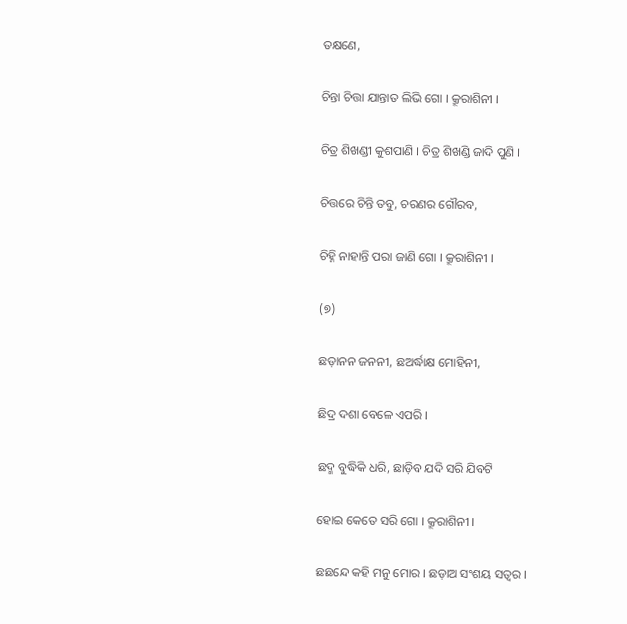ତକ୍ଷଣେ,

ଚିନ୍ତା ଚିତ୍ତା ଯାନ୍ତାତ ଲିଭି ଗୋ । କ୍ରୂରାଶିନୀ ।

ଚିତ୍ର ଶିଖଣ୍ଡୀ କୁଶପାଣି । ଚିତ୍ର ଶିଖଣ୍ଡି ଜାଦି ପୁଣି ।

ଚିତ୍ତରେ ଚିନ୍ତି ତବୁ, ଚରଣର ଗୌରବ,

ଚିହ୍ନି ନାହାନ୍ତି ପରା ଜାଣି ଗୋ । କ୍ରୂରାଶିନୀ ।

(୭)

ଛଡ଼ାନନ ଜନନୀ, ଛଅର୍ଦ୍ଧାକ୍ଷ ମୋହିନୀ,

ଛିଦ୍ର ଦଶା ବେଳେ ଏପରି ।

ଛଦ୍ମ ବୁଦ୍ଧିକି ଧରି, ଛାଡ଼ିବ ଯଦି ସରି ଯିବଟି

ହୋଇ କେତେ ସରି ଗୋ । କ୍ରୂରାଶିନୀ ।

ଛଛନ୍ଦେ କହି ମନୁ ମୋର । ଛଡ଼ାଅ ସଂଶୟ ସତ୍ୱର ।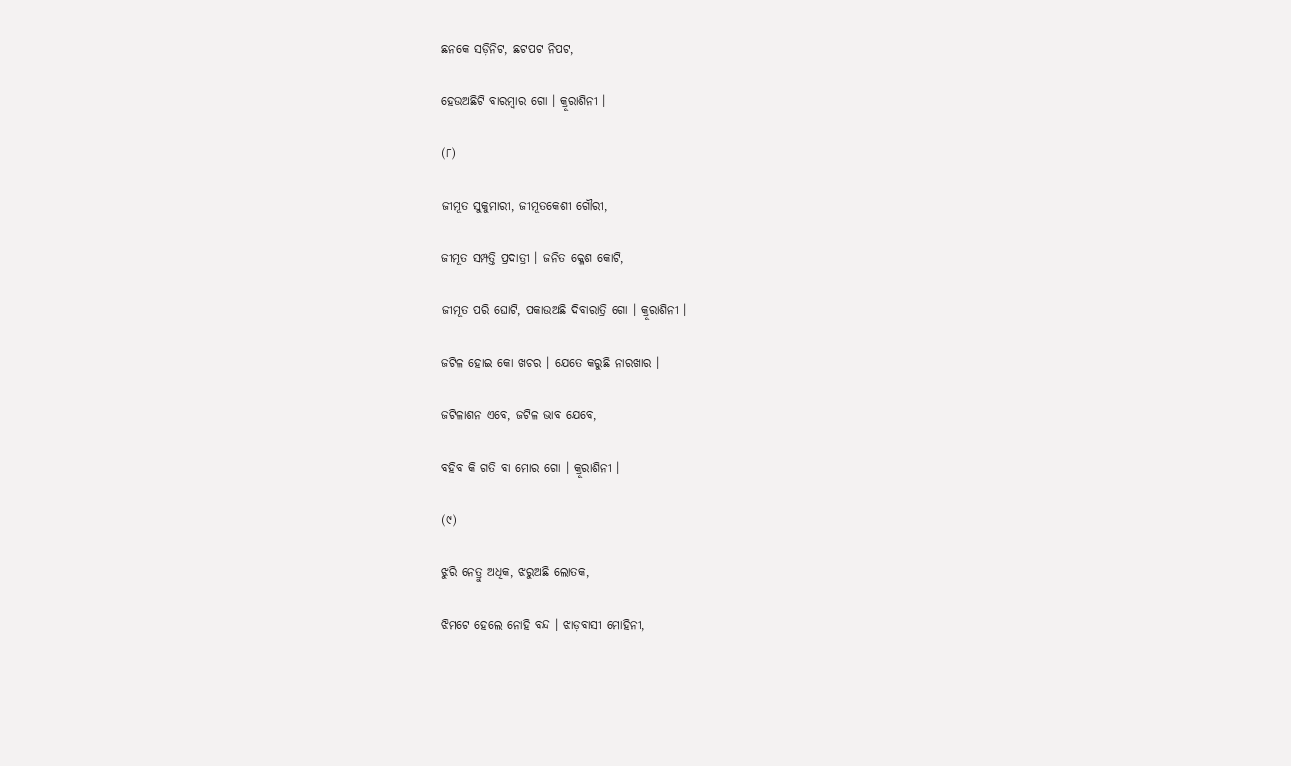ଛନକେ ସଡ଼ିନିଟ, ଛଟପଟ ନିପଟ,

ହେଉଅଛିଟି ବାରମ୍ବାର ଗୋ । କ୍ରୂରାଶିନୀ ।

(୮)

ଜୀମୂତ ସୁକୁମାରୀ, ଜୀମୂତକେଶୀ ଗୌରୀ,

ଜୀମୂତ ସମ୍ପତ୍ତି ପ୍ରଦାତ୍ରୀ । ଜନିତ କ୍ଳେଶ କୋଟି,

ଜୀମୂତ ପରି ଘୋଟି, ପକାଉଅଛି ଦିବାରାତ୍ରି ଗୋ । କ୍ରୂରାଶିନୀ ।

ଜଟିଳ ହୋଇ କୋ ଖଚର । ଯେତେ କରୁଛି ନାରଖାର ।

ଜଟିଳାଶନ ଏବେ, ଜଟିଳ ଭାବ ଯେବେ,

ବହିବ କି ଗତି ବା ମୋର ଗୋ । କ୍ରୂରାଶିନୀ ।

(୯)

ଝୁରି ନେତ୍ରୁ ଅଧିକ, ଝରୁଅଛି ଲୋତକ,

ଝିମଟେ ହେଲେ ନୋହି ବନ୍ଦ । ଝାଡ଼ବାସୀ ମୋହିନୀ,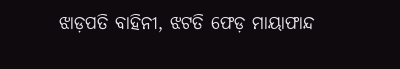ଝାଡ଼ପତି ବାହିନୀ, ଝଟତି ଫେଡ଼ ମାୟାଫାନ୍ଦ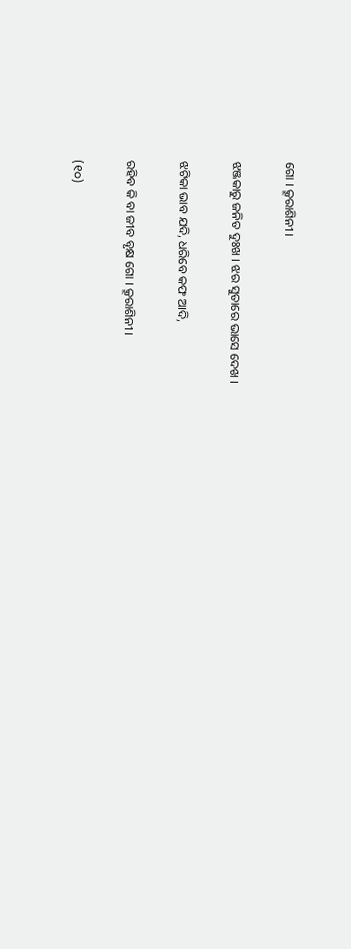ଗୋ । କ୍ରୂରାଶିନୀ ।

ଝଞ୍ଜକାରୁ ଜନିତ ଦୁଃଖ । ଝର ସୁତାରେ ଭାସେ ଦେଖ ।

ଝଟିକା ଭାବ ଯଦି, ଧରିବେ କଫ ଆଦି,

ରହିବ କି ବା ଜୀବ ବୃକ୍ଷ ଗୋ । କ୍ରୂରାଶିନୀ ।

(୧୦)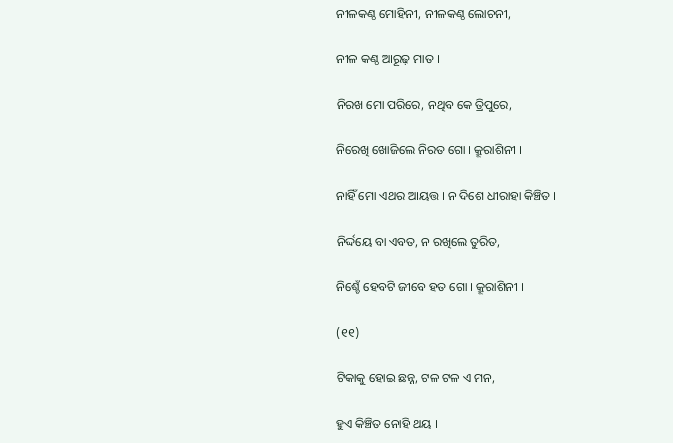ନୀଳକଣ୍ଠ ମୋହିନୀ, ନୀଳକଣ୍ଠ ଲୋଚନୀ,

ନୀଳ କଣ୍ଠ ଆରୂଢ଼ ମାତ ।

ନିରଖ ମୋ ପରିରେ, ନଥିବ କେ ତ୍ରିପୁରେ,

ନିରେଖି ଖୋଜିଲେ ନିରତ ଗୋ । କ୍ରୂରାଶିନୀ ।

ନାହିଁ ମୋ ଏଥର ଆୟତ୍ତ । ନ ଦିଶେ ଧୀରାହା କିଞ୍ଚିତ ।

ନିର୍ଦ୍ଦୟେ ବା ଏବତ, ନ ରଖିଲେ ତୁରିତ,

ନିଶ୍ଚେଁ ହେବଟି ଜୀବେ ହତ ଗୋ । କ୍ରୂରାଶିନୀ ।

(୧୧)

ଟିକାକୁ ହୋଇ ଛନ୍ନ, ଟଳ ଟଳ ଏ ମନ,

ହୁଏ କିଞ୍ଚିତ ନୋହି ଥୟ ।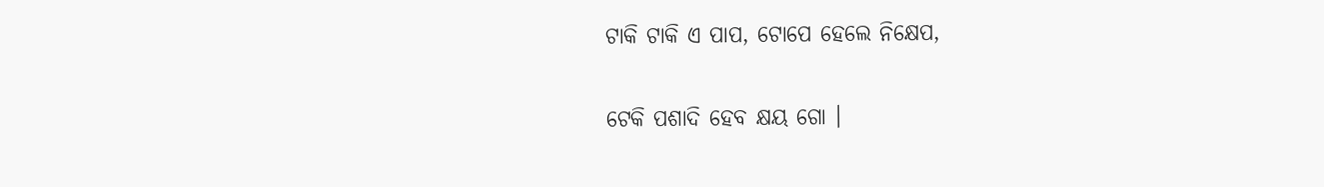ଟାକି ଟାକି ଏ ପାପ, ଟୋପେ ହେଲେ ନିକ୍ଷେପ,

ଟେକି ପଶାଦି ହେବ କ୍ଷୟ ଗୋ ।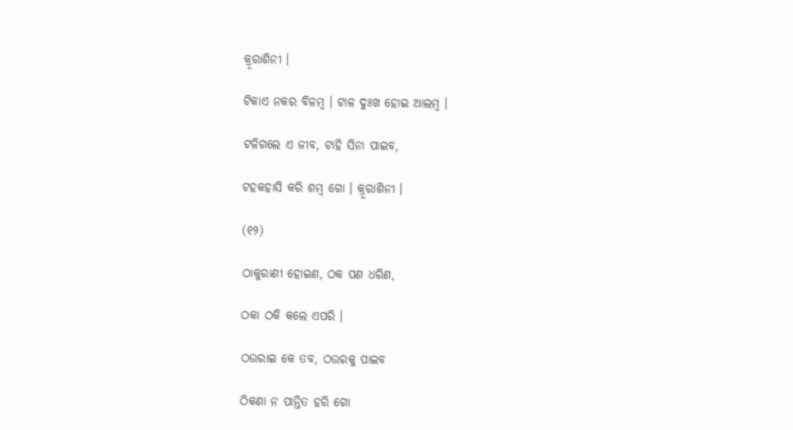କ୍ରୂରାଶିନୀ ।

ଟିକାଏ ନକର ବିଳମ୍ବ । ଟାଳ ଦୁଃଖ ହୋଇ ଆଲମ୍ବ ।

ଟଳିଗଲେ ଏ ଜୀବ, ଟାହି ସିନା ପାଇବ,

ଟହକହାସି କରି ଶମ୍ବ ଗୋ । କ୍ରୂରାଶିନୀ ।

(୧୨)

ଠାକୁରାଣୀ ହୋଇଣ, ଠକ ପଣ ଧରିଣ,

ଠକା ଠକି କଲେ ଏପରି ।

ଠଉରାଇ କେ ତବ, ଠଉରକୁ ପାଇବ

ଠିକଣା ନ ପାନ୍ତିତ ହରି ଗୋ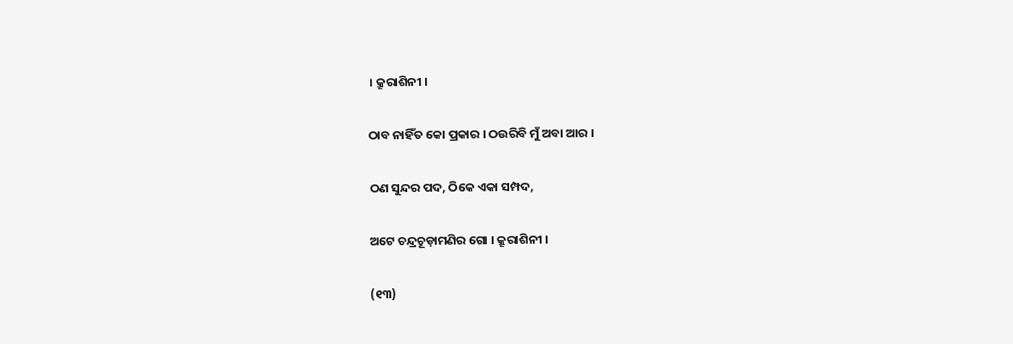। କ୍ରୂରାଶିନୀ ।

ଠାବ ନାହିଁତ କୋ ପ୍ରକାର । ଠଉରିବି ମୁଁ ଅବା ଆର ।

ଠଣ ସୁନ୍ଦର ପଦ, ଠିକେ ଏକା ସମ୍ପଦ,

ଅଟେ ଚନ୍ଦ୍ରଚୂଡ଼ାମଣିର ଗୋ । କ୍ରୂରାଶିନୀ ।

(୧୩)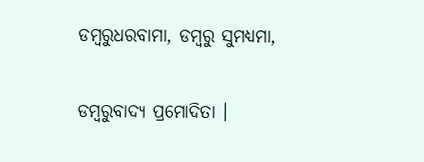ଡମ୍ବରୁଧରବାମା, ଡମ୍ବରୁ ସୁମଧ୍ୟମା,

ଡମ୍ବରୁବାଦ୍ୟ ପ୍ରମୋଦିତା ।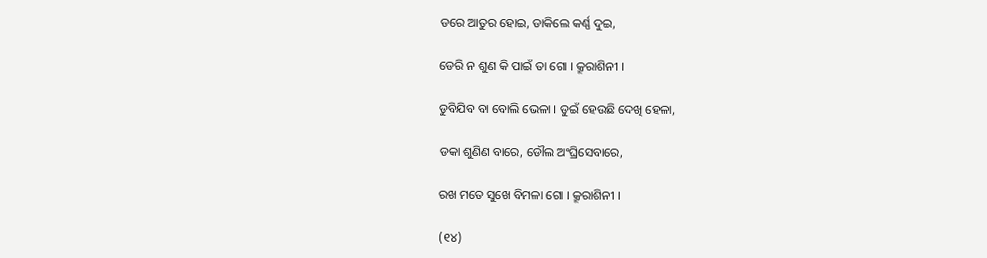ଡରେ ଆତୁର ହୋଇ, ଡାକିଲେ କର୍ଣ୍ଣ ଦୁଇ,

ଡେରି ନ ଶୁଣ କି ପାଇଁ ତା ଗୋ । କ୍ରୂରାଶିନୀ ।

ଡୁବିଯିବ ବା ବୋଲି ଭେଳା । ଡୁଇଁ ହେଉଛି ଦେଖି ହେଳା,

ଡକା ଶୁଣିଣ ବାରେ, ଡୌଲ ଅଂଘ୍ରିସେବାରେ,

ରଖ ମତେ ସୁଖେ ବିମଳା ଗୋ । କ୍ରୂରାଶିନୀ ।

(୧୪)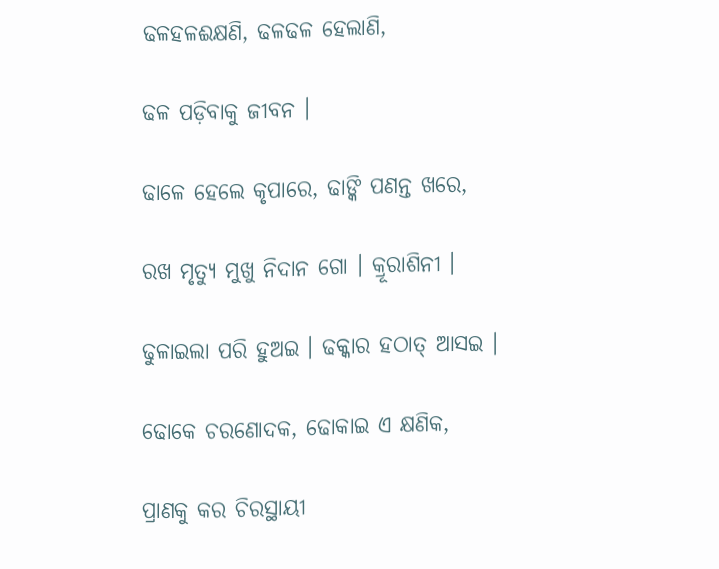ଢଳହଳଈକ୍ଷଣି, ଢଳଢଳ ହେଲାଣି,

ଢଳ ପଡ଼ିବାକୁ ଜୀବନ ।

ଢାଳେ ହେଲେ କୃପାରେ, ଢାଙ୍କି ପଣନ୍ତ ଖରେ,

ରଖ ମୃତ୍ୟୁ ମୁଖୁ ନିଦାନ ଗୋ । କ୍ରୂରାଶିନୀ ।

ଢୁଳାଇଲା ପରି ହୁଅଇ । ଢକ୍କାର ହଠାତ୍‌ ଆସଇ ।

ଢୋକେ ଚରଣୋଦକ, ଢୋକାଇ ଏ କ୍ଷଣିକ,

ପ୍ରାଣକୁ କର ଚିରସ୍ଥାୟୀ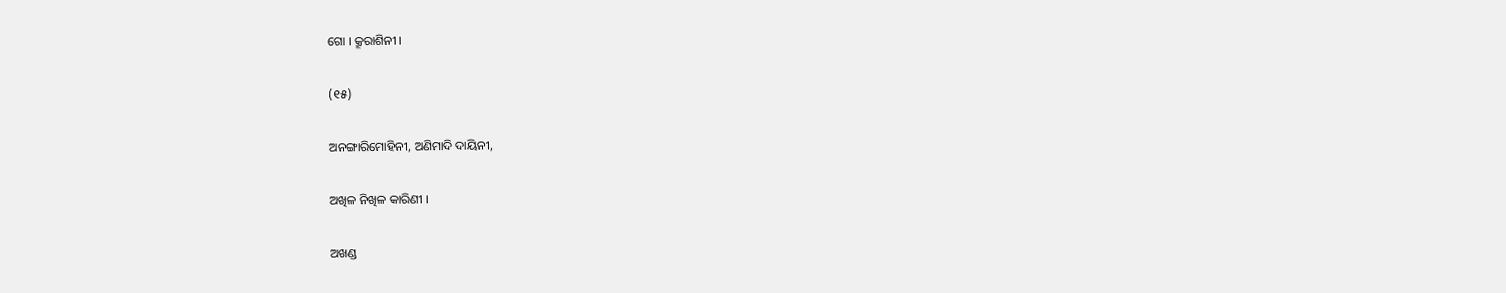ଗୋ । କ୍ରୂରାଶିନୀ ।

(୧୫)

ଅନଙ୍ଗାରିମୋହିନୀ, ଅଣିମାଦି ଦାୟିନୀ,

ଅଖିଳ ନିଖିଳ କାରିଣୀ ।

ଅଖଣ୍ଡ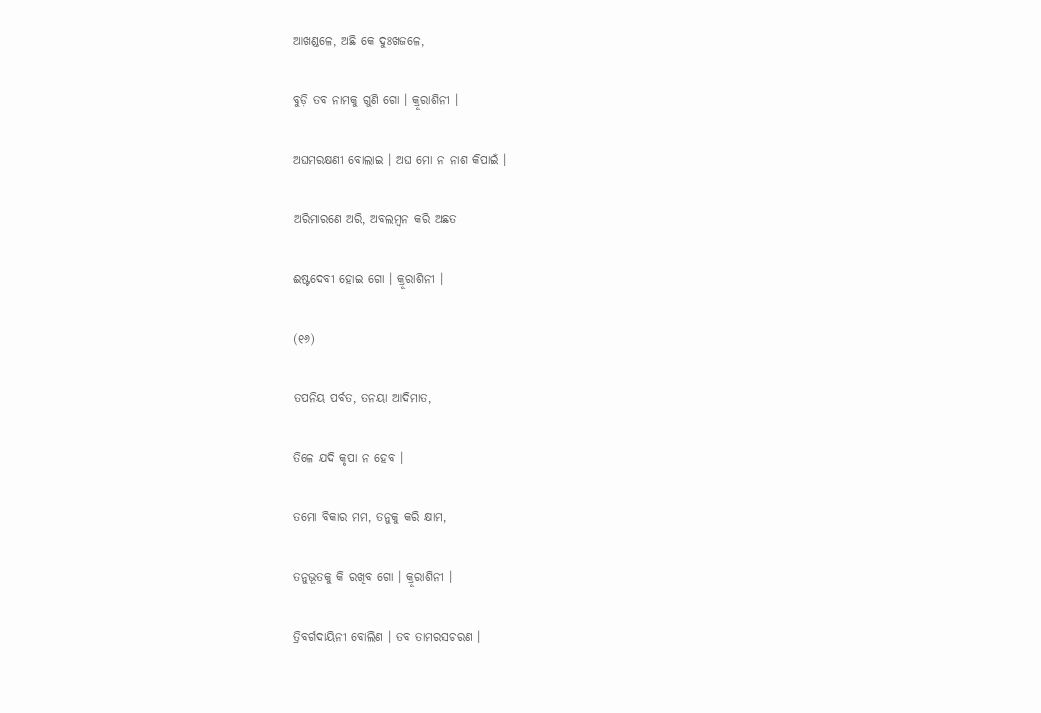ଆଖଣ୍ଡଳେ, ଅଛି କେ ଦୁଃଖଜଳେ,

ବୁଡ଼ି ତବ ନାମକୁ ଗୁଣି ଗୋ । କ୍ରୂରାଶିନୀ ।

ଅଘମରକ୍ଷଣୀ ବୋଲାଇ । ଅଘ ମୋ ନ ନାଶ କିପାଇଁ ।

ଅରିମାରଣେ ଅରି, ଅବଲମ୍ବନ କରି ଅଛତ

ଈଷ୍ଟଦେବୀ ହୋଇ ଗୋ । କ୍ରୂରାଶିନୀ ।

(୧୬)

ତପନିୟ ପର୍ବତ, ତନୟା ଆଦିମାତ,

ତିଳେ ଯଦି କୃପା ନ ହେବ ।

ତମୋ ବିକାର ମମ, ତନୁକୁ କରି କ୍ଷାମ,

ତନୁଭୂତକୁ କି ରଖିବ ଗୋ । କ୍ରୂରାଶିନୀ ।

ତ୍ରିବର୍ଗଦାୟିନୀ ବୋଲିଣ । ତବ ତାମରସଚରଣ ।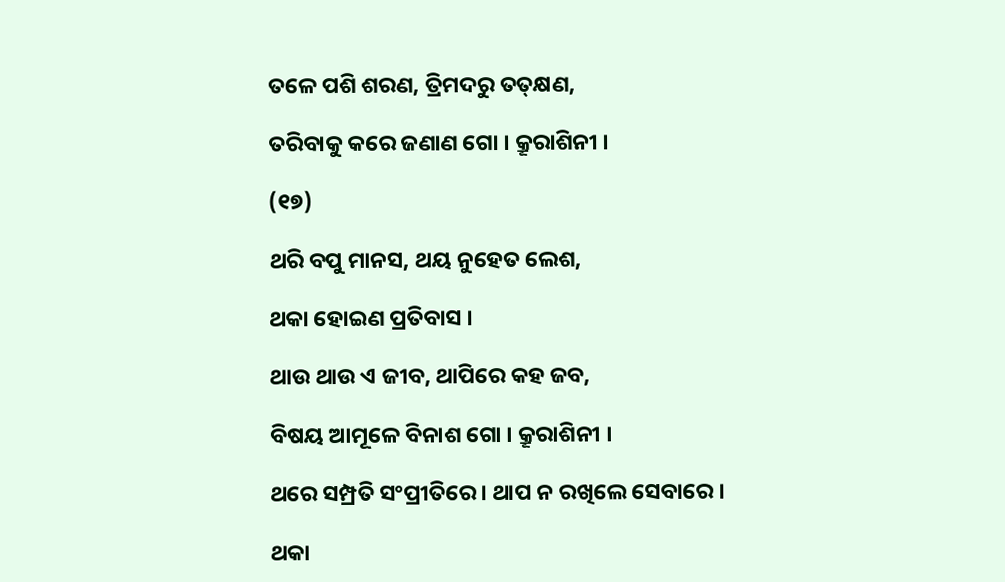ତଳେ ପଶି ଶରଣ, ତ୍ରିମଦରୁ ତତ୍‌କ୍ଷଣ,

ତରିବାକୁ କରେ ଜଣାଣ ଗୋ । କ୍ରୂରାଶିନୀ ।

(୧୭)

ଥରି ବପୁ ମାନସ, ଥୟ ନୁହେତ ଲେଶ,

ଥକା ହୋଇଣ ପ୍ରତିବାସ ।

ଥାଉ ଥାଉ ଏ ଜୀବ, ଥାପିରେ କହ ଜବ,

ବିଷୟ ଆମୂଳେ ବିନାଶ ଗୋ । କ୍ରୂରାଶିନୀ ।

ଥରେ ସମ୍ପ୍ରତି ସଂପ୍ରୀତିରେ । ଥାପ ନ ରଖିଲେ ସେବାରେ ।

ଥକା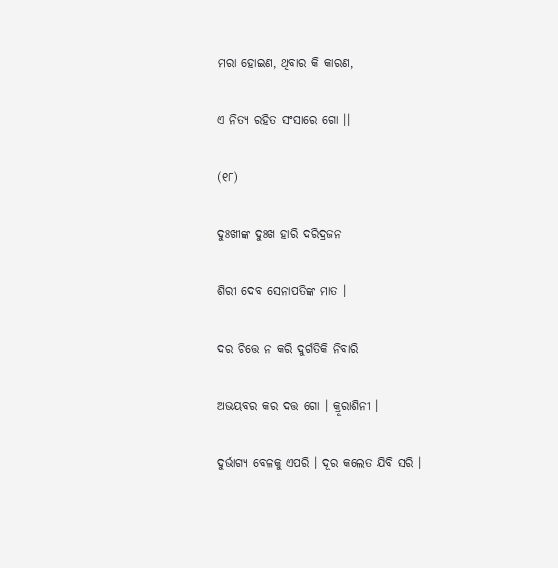ମରା ହୋଇଣ, ଥିବାର କି କାରଣ,

ଏ ନିତ୍ୟ ରହିତ ସଂସାରେ ଗୋ ।।

(୧୮)

ଦୁଃଖୀଙ୍କ ଦୁଃଖ ହାରି ଦରିଦ୍ରଜନ

ଶିରୀ ଦେବ ସେନାପତିଙ୍କ ମାତ ।

ଦର ଚିତ୍ତେ ନ କରି ଦୁର୍ଗତିକି ନିବାରି

ଅଭୟବର କର ଦତ୍ତ ଗୋ । କ୍ରୂରାଶିନୀ ।

ଦୁର୍ଭାଗ୍ୟ ବେଳକୁ ଏପରି । ଦୂର କଲେତ ଯିବି ସରି ।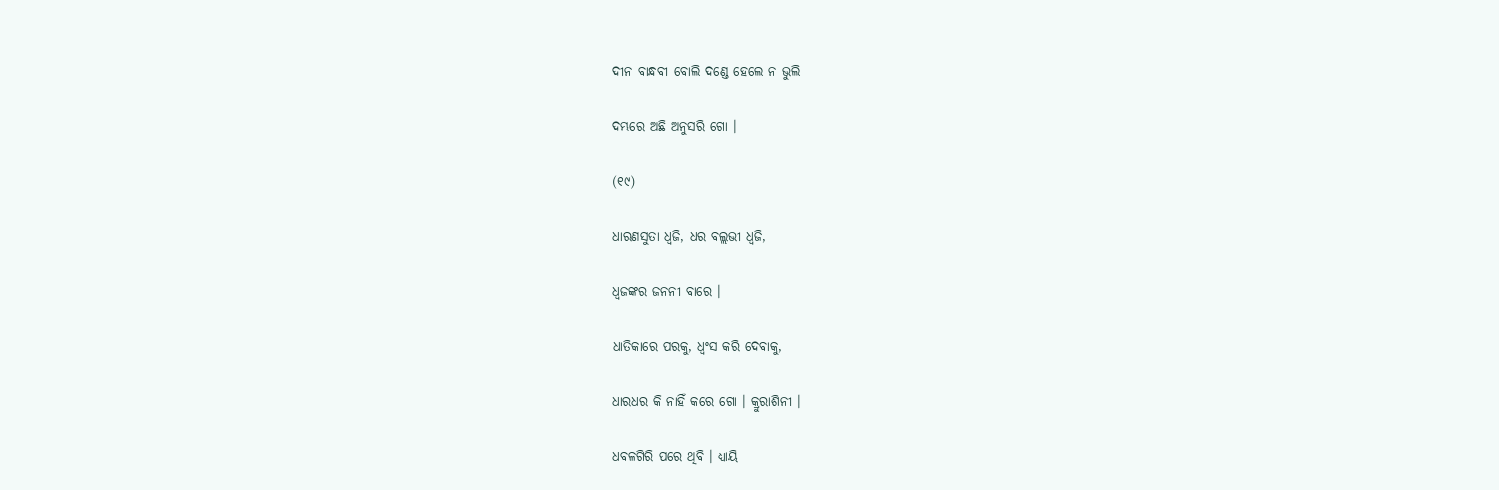ଦୀନ ବାନ୍ଧବୀ ବୋଲି ଦଣ୍ଡେ ହେଲେ ନ ଭୁଲି

ଦମ୍ଭରେ ଅଛି ଅନୁସରି ଗୋ ।

(୧୯)

ଧାରଣସୁତା ଧ୍ୱଜି, ଧର ବଲ୍ଲଭୀ ଧ୍ୱଜି,

ଧ୍ୱଜଙ୍କର ଜନନୀ ବାରେ ।

ଧାତିକାରେ ପରକୁ, ଧ୍ୱଂସ କରି ଦେବାକୁ,

ଧାରଧର କି ନାହିଁ କରେ ଗୋ । କ୍ରୁରାଶିନୀ ।

ଧବଳଗିରି ପରେ ଥିବି । ଧ୍ୟାୟି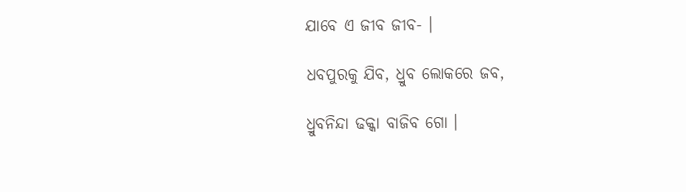ଯାବେ ଏ ଜୀବ ଜୀବ- ।

ଧବପୁରକୁ ଯିବ, ଧ୍ରୁବ ଲୋକରେ ଜବ,

ଧ୍ରୁବନିନ୍ଦା ଢକ୍କା ବାଜିବ ଗୋ ।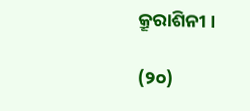କ୍ରୂରାଶିନୀ ।

(୨୦)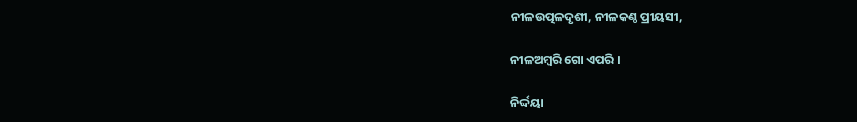ନୀଳଉତ୍ପଳଦୃଶୀ, ନୀଳକଣ୍ଠ ପ୍ରୀୟସୀ,

ନୀଳଅମ୍ବରି ଗୋ ଏପରି ।

ନିର୍ଦ୍ଦୟା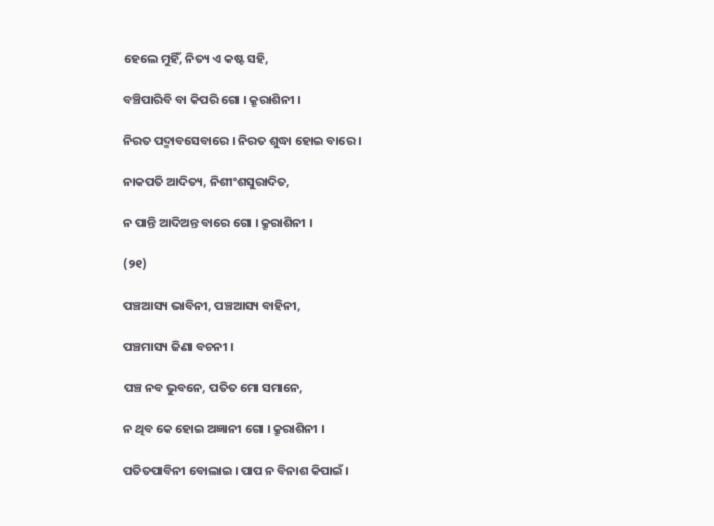ହେଲେ ମୁହିଁ, ନିତ୍ୟ ଏ କଷ୍ଟ ସହି,

ବଞ୍ଚିପାରିବି ବା କିପରି ଗୋ । କ୍ରୂରାଶିନୀ ।

ନିରତ ପଦ୍ମାବସେବାରେ । ନିରତ ଶୁଦ୍ଧା ହୋଇ ବାରେ ।

ନାକପତି ଆଦିତ୍ୟ, ନିଶୀଂଶସୁରାଦିତ,

ନ ପାନ୍ତି ଆଦିଅନ୍ତ ବାରେ ଗୋ । କ୍ରୂରାଶିନୀ ।

(୨୧)

ପଞ୍ଚଆସ୍ୟ ଭାବିନୀ, ପଞ୍ଚଆସ୍ୟ ବାହିନୀ,

ପଞ୍ଚମାସ୍ୟ ଜିଣା ବଚନୀ ।

ପଞ୍ଚ ନବ ଭୁବନେ, ପତିତ ମୋ ସମାନେ,

ନ ଥିବ କେ ହୋଇ ଅଜ୍ଞାନୀ ଗୋ । କ୍ରୂରାଶିନୀ ।

ପତିତପାବିନୀ ବୋଲାଇ । ପାପ ନ ବିନାଶ କିପାଇଁ ।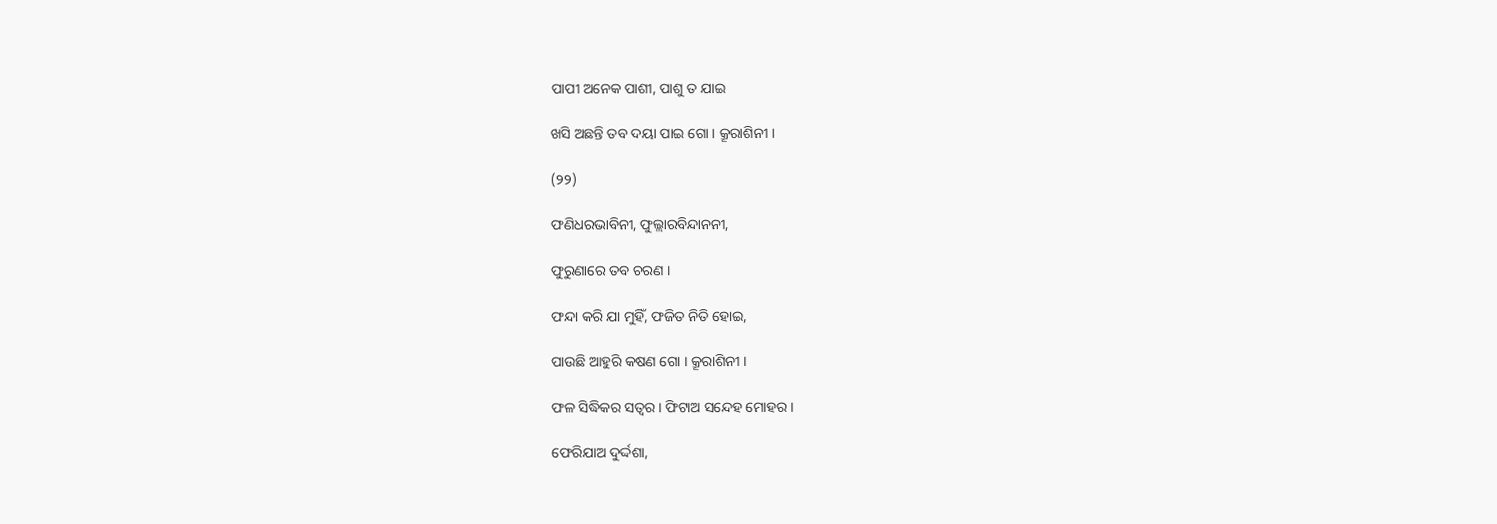ପାପୀ ଅନେକ ପାଶୀ, ପାଶୁ ତ ଯାଇ

ଖସି ଅଛନ୍ତି ତବ ଦୟା ପାଇ ଗୋ । କ୍ରୂରାଶିନୀ ।

(୨୨)

ଫଣିଧରଭାବିନୀ, ଫୁଲ୍ଲାରବିନ୍ଦାନନୀ,

ଫୁରୁଣାରେ ତବ ଚରଣ ।

ଫନ୍ଦା କରି ଯା ମୁହିଁ, ଫଜିତ ନିତି ହୋଇ,

ପାଉଛି ଆହୁରି କଷଣ ଗୋ । କ୍ରୂରାଶିନୀ ।

ଫଳ ସିଦ୍ଧିକର ସତ୍ୱର । ଫିଟାଅ ସନ୍ଦେହ ମୋହର ।

ଫେରିଯାଅ ଦୁର୍ଦ୍ଦଶା,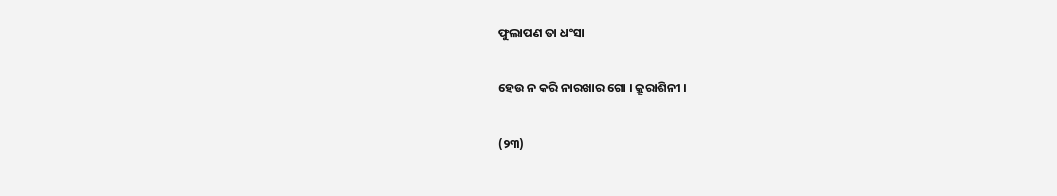ଫୁଲାପଣ ତା ଧଂସା

ହେଉ ନ କରି ନାରଖାର ଗୋ । କ୍ରୂରାଶିନୀ ।

(୨୩)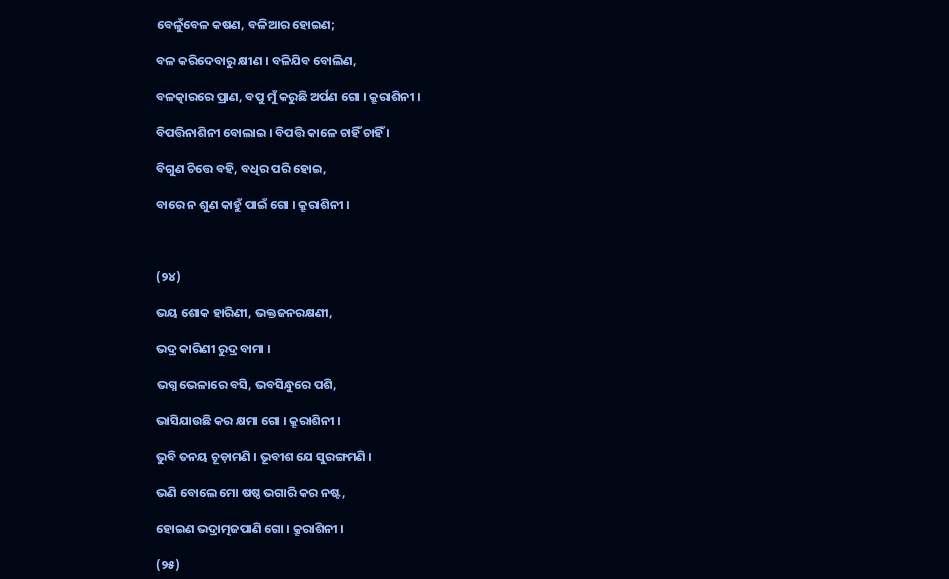ବେଳୁଁବେଳ କଷଣ, ବଳିଆର ହୋଇଣ;

ବଳ କରିଦେବାରୁ କ୍ଷୀଣ । ବଳିଯିବ ବୋଲିଣ,

ବଳତ୍କାରରେ ପ୍ରାଣ, ବପୁ ମୁଁ କରୁଛି ଅର୍ପଣ ଗୋ । କ୍ରୂରାଶିନୀ ।

ବିପତ୍ତିନାଶିନୀ ବୋଲାଇ । ବିପତ୍ତି କାଳେ ଚାହିଁ ଚାହିଁ ।

ବିଗୁଣ ଚିତ୍ତେ ବହି, ବଧିର ପରି ହୋଇ,

ବାରେ ନ ଶୁଣ କାହୁଁ ପାଇଁ ଗୋ । କ୍ରୂରାଶିନୀ ।



(୨୪)

ଭୟ ଶୋକ ହାରିଣୀ, ଭକ୍ତଜନରକ୍ଷଣୀ,

ଭଦ୍ର କାରିଣୀ ରୁଦ୍ର ବାମା ।

ଭଗ୍ନ ଭେଳାରେ ବସି, ଭବସିନ୍ଧୁରେ ପଶି,

ଭାସିଯାଉଛି କର କ୍ଷମା ଗୋ । କ୍ରୂରାଶିନୀ ।

ଭୁବି ତନୟ ଚୂଡ଼ାମଣି । ଭୂବୀଶ ଯେ ସୁରଙ୍ଗମଣି ।

ଭଣି ବୋଲେ ମୋ ଷଷ୍ଠ ଭଗାରି କର ନଷ୍ଟ,

ହୋଇଣ ଭଦ୍ରାତ୍ମଜପାଣି ଗୋ । କ୍ରୂରାଶିନୀ ।

(୨୫)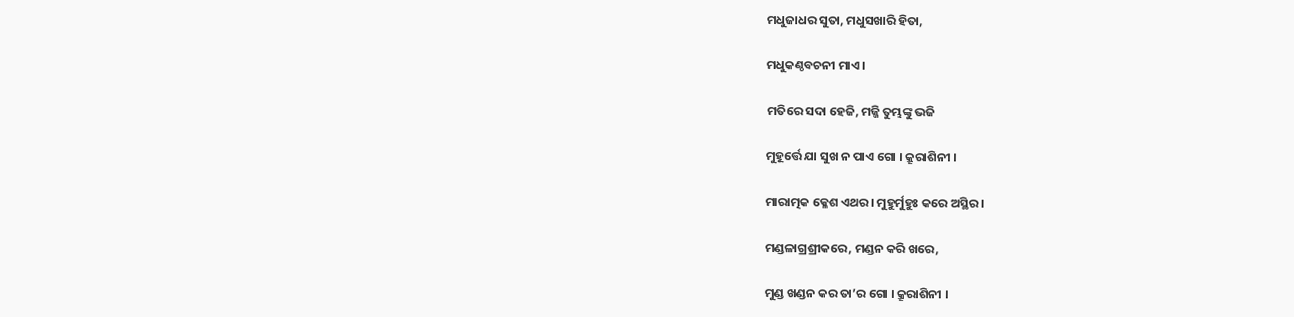ମଧୁଜାଧର ସୁତା, ମଧୁସଖାରି ହିତା,

ମଧୁକଣ୍ଠବଚନୀ ମାଏ ।

ମତିରେ ସଦା ହେଜି, ମଜ୍ଜି ତୁମ୍ଭଙ୍କୁ ଭଜି

ମୁହୂର୍ତ୍ତେ ଯା ସୁଖ ନ ପାଏ ଗୋ । କ୍ରୂରାଶିନୀ ।

ମାରାତ୍ମକ କ୍ଳେଶ ଏଥର । ମୁହୁର୍ମୁହୁଃ କରେ ଅସ୍ଥିର ।

ମଣ୍ଡଳାଗ୍ରଶ୍ରୀକରେ, ମଣ୍ଡନ କରି ଖରେ,

ମୁଣ୍ଡ ଖଣ୍ଡନ କର ତା’ର ଗୋ । କ୍ରୂରାଶିନୀ ।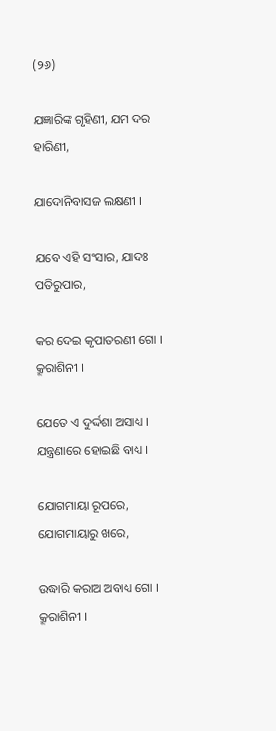(୨୬)

ଯଜ୍ଞାରିଙ୍କ ଗୃହିଣୀ, ଯମ ଦର ହାରିଣୀ,

ଯାଦୋନିବାସଜ ଲକ୍ଷଣୀ ।

ଯବେ ଏହି ସଂସାର, ଯାଦଃ ପତିରୁପାର,

କର ଦେଇ କୃପାତରଣୀ ଗୋ । କ୍ରୂରାଶିନୀ ।

ଯେତେ ଏ ଦୁର୍ଦ୍ଦଶା ଅସାଧ୍ୟ । ଯନ୍ତ୍ରଣାରେ ହୋଇଛି ବାଧ୍ୟ ।

ଯୋଗମାୟା ରୂପରେ, ଯୋଗମାୟାରୁ ଖରେ,

ଉଦ୍ଧାରି କରାଅ ଅବାଧ୍ୟ ଗୋ । କ୍ରୂରାଶିନୀ ।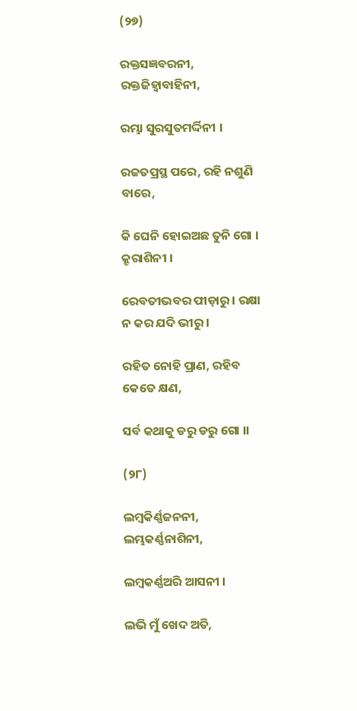(୨୭)

ରକ୍ତସଜ୍ଞବରନୀ, ରକ୍ତଜିହ୍ୱାବାହିନୀ,

ରମ୍ଭା ସୁରସୁତମର୍ଦ୍ଦିନୀ ।

ରଜତପ୍ରସ୍ଥ ପରେ, ରହି ନଶୁଣି ବାରେ,

କି ଘେନି ହୋଇଅଛ ତୁନି ଗୋ । କ୍ରୂରାଶିନୀ ।

ରେବତୀଭବର ପୀଡ଼ାରୁ । ରକ୍ଷା ନ କର ଯଦି ଭୀରୁ ।

ରହିତ ନୋହି ପ୍ରାଣ, ରହିବ କେତେ କ୍ଷଣ,

ସର୍ବ କଥାକୁ ଡରୁ ଡରୁ ଗୋ ।।

(୨୮)

ଲମ୍ବକିର୍ଣ୍ଣଜନନୀ, ଲମ୍ଭକର୍ଣ୍ଣନାଶିନୀ,

ଲମ୍ବକର୍ଣ୍ଣଅରି ଆସନୀ ।

ଲଭି ମୁଁ ଖେଦ ଅତି,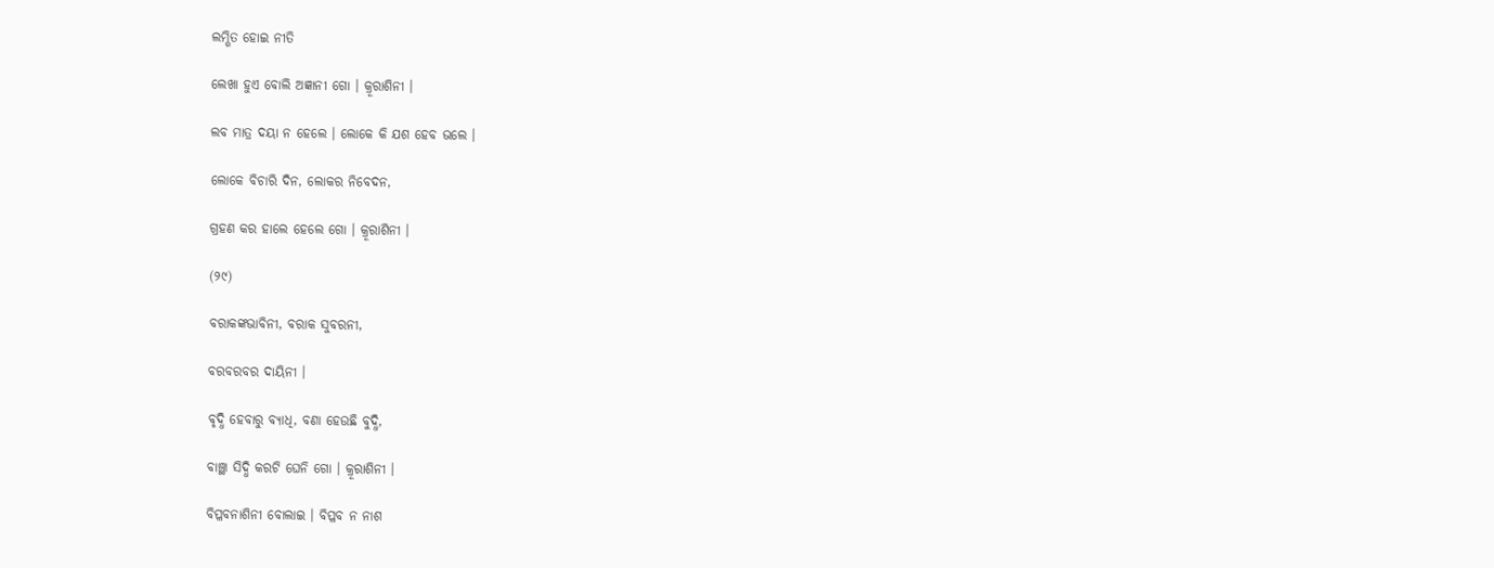ଲମ୍ଭିତ ହୋଇ ନୀତି

ଲେଖା ହୁଏ ବୋଲି ଅଜ୍ଞାନୀ ଗୋ । କ୍ରୂରାଶିନୀ ।

ଲବ ମାତ୍ର ଦୟା ନ ହେଲେ । ଲୋକେ କି ଯଶ ହେବ ଭଲେ ।

ଲୋକେ ବିଚାରି ଦିନ, ଲୋକର ନିବେଦନ,

ଗ୍ରହଣ କର ହାଲେ ହେଲେ ଗୋ । କ୍ରୂରାଶିନୀ ।

(୨୯)

ବରାକଙ୍କଭାବିନୀ, ବରାକ ସୁବରନୀ,

ବରବରବର ଦାୟିନୀ ।

ବୃଦ୍ଧି ହେବାରୁ ବ୍ୟାଧି, ବଣା ହେଉଛି ବୁଦ୍ଧି,

ବାଞ୍ଛା ସିଦ୍ଧି କରଟି ଘେନି ଗୋ । କ୍ରୂରାଶିନୀ ।

ବିପ୍ଳବନାଶିନୀ ବୋଲାଇ । ବିପ୍ଳବ ନ ନାଶ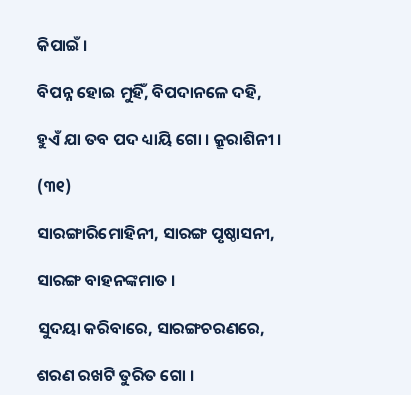କିପାଇଁ ।

ବିପନ୍ନ ହୋଇ ମୁହିଁ, ବିପଦାନଳେ ଦହି,

ହୁଏଁ ଯା ତବ ପଦ ଧ୍ୟାୟି ଗୋ । କ୍ରୂରାଶିନୀ ।

(୩୧)

ସାରଙ୍ଗାରିମୋହିନୀ, ସାରଙ୍ଗ ପୃଷ୍ଠାସନୀ,

ସାରଙ୍ଗ ବାହନଙ୍କମାତ ।

ସୁଦୟା କରିବାରେ, ସାରଙ୍ଗଚରଣରେ,

ଶରଣ ରଖଟି ତୁରିତ ଗୋ ।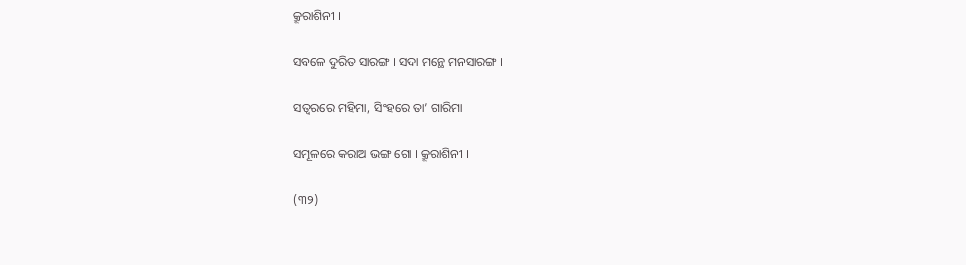କ୍ରୂରାଶିନୀ ।

ସବଳେ ଦୁରିତ ସାରଙ୍ଗ । ସଦା ମନ୍ଥେ ମନସାରଙ୍ଗ ।

ସତ୍ୱରରେ ମହିମା, ସିଂହରେ ତା’ ଗାରିମା

ସମୂଳରେ କରାଅ ଭଙ୍ଗ ଗୋ । କ୍ରୂରାଶିନୀ ।

(୩୨)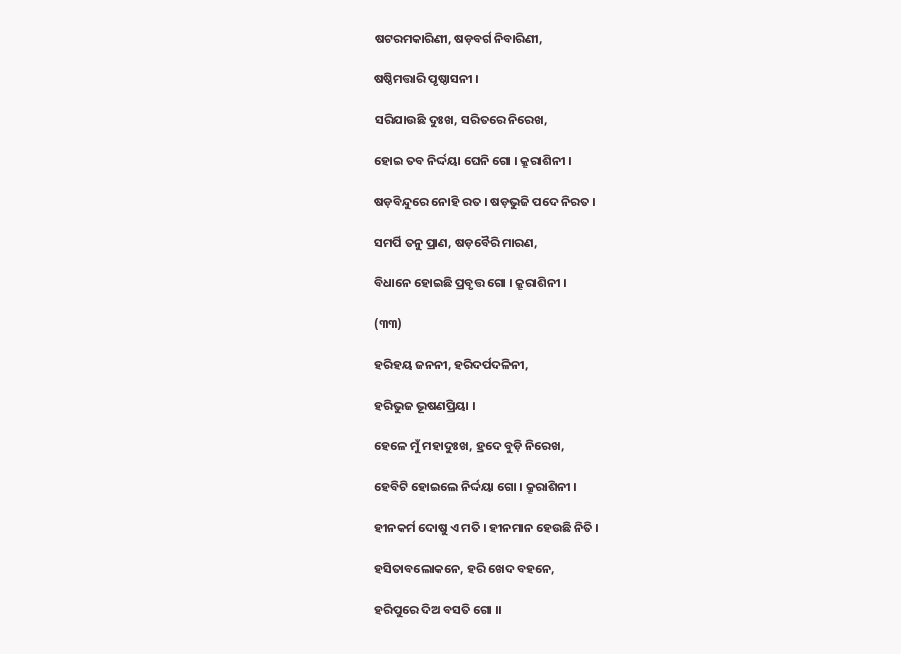ଷଟରମକାରିଣୀ, ଷଡ଼ବର୍ଗ ନିବାରିଣୀ,

ଷଷ୍ଠିମତ୍ତାରି ପୃଷ୍ଠାସନୀ ।

ସରିଯାଉଛି ଦୁଃଖ, ସରିତରେ ନିରେଖ,

ହୋଇ ତବ ନିର୍ଦ୍ଦୟା ଘେନି ଗୋ । କ୍ରୂରାଶିନୀ ।

ଷଡ଼ବିନ୍ଦୁରେ ନୋହି ରତ । ଷଡ଼ଭୁଜି ପଦେ ନିରତ ।

ସମର୍ପି ତନୁ ପ୍ରାଣ, ଷଡ଼ବୈରି ମାରଣ,

ବିଧାନେ ହୋଇଛି ପ୍ରବୃତ୍ତ ଗୋ । କ୍ରୂରାଶିନୀ ।

(୩୩)

ହରିହୟ ଜନନୀ, ହରିଦର୍ପଦଳିନୀ,

ହରିଭୁଜ ଭୂଷଣପ୍ରିୟା ।

ହେଳେ ମୁଁ ମହାଦୁଃଖ, ହ୍ରଦେ ବୁଡ଼ି ନିରେଖ,

ହେବିଟି ହୋଇଲେ ନିର୍ଦ୍ଦୟା ଗୋ । କ୍ରୂରାଶିନୀ ।

ହୀନକର୍ମ ଦୋଷୁ ଏ ମତି । ହୀନମାନ ହେଉଛି ନିତି ।

ହସିତାବଲୋକନେ, ହରି ଖେଦ ବହନେ,

ହରିପୁରେ ଦିଅ ବସତି ଗୋ ।।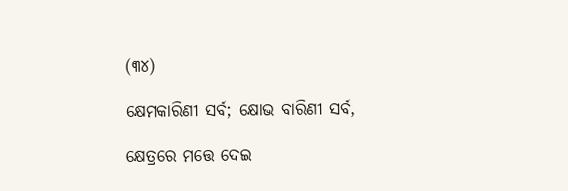(୩୪)

କ୍ଷେମକାରିଣୀ ସର୍ବ; କ୍ଷୋଭ ବାରିଣୀ ସର୍ବ,

କ୍ଷେତ୍ରରେ ମତ୍ତେ ଦେଇ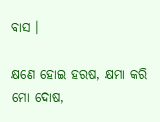ବାସ ।

କ୍ଷଣେ ହୋଇ ହରଷ, କ୍ଷମା କରି ମୋ ଦୋଷ,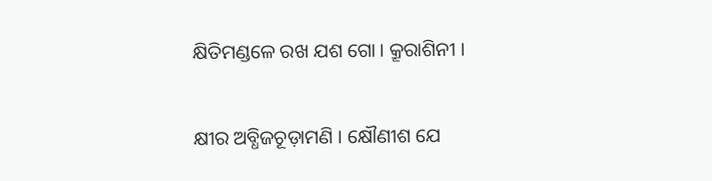କ୍ଷିତିମଣ୍ଡଳେ ରଖ ଯଶ ଗୋ । କ୍ରୂରାଶିନୀ ।

କ୍ଷୀର ଅବ୍ଧିଜଚୂଡ଼ାମଣି । କ୍ଷୌଣୀଶ ଯେ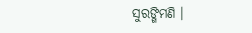ସୁରଙ୍ଗିମଣି ।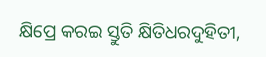କ୍ଷିପ୍ରେ କରଇ ସ୍ତୁତି କ୍ଷିତିଧରଦୁହିତୀ,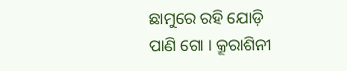ଛାମୁରେ ରହି ଯୋଡ଼ି ପାଣି ଗୋ । କ୍ରୂରାଶିନୀ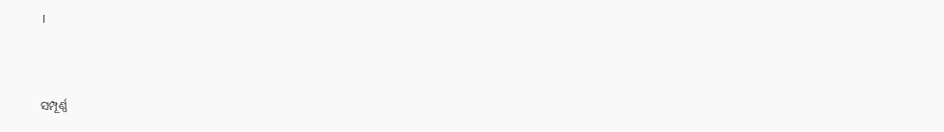।



ସମ୍ପୂର୍ଣ୍ଣ